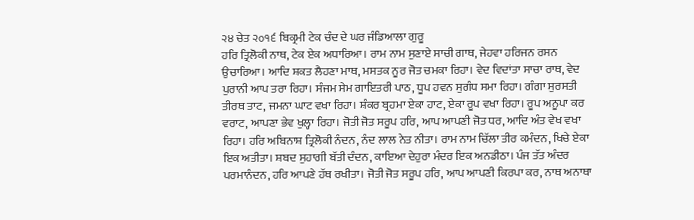੨੪ ਚੇਤ ੨੦੧੬ ਬਿਕ੍ਰਮੀ ਟੇਕ ਚੰਦ ਦੇ ਘਰ ਜੰਡਿਆਲਾ ਗੁਰੂ
ਹਰਿ ਤ੍ਰਿਲੋਕੀ ਨਾਥ, ਟੇਕ ਏਕ ਅਧਾਰਿਆ। ਰਾਮ ਨਾਮ ਸੁਣਾਏ ਸਾਚੀ ਗਾਥ, ਜੇਹਵਾ ਹਰਿਜਨ ਰਸਨ ਉਚਾਰਿਆ। ਆਦਿ ਸ਼ਕਤ ਲੈਹਣਾ ਮਾਥ, ਮਸਤਕ ਨੂਰ ਜੋਤ ਚਮਕਾ ਰਿਹਾ। ਵੇਦ ਵਿਦਾਂਤਾ ਸਾਚਾ ਰਾਥ, ਵੇਦ ਪੁਰਾਨੀ ਆਪ ਤਰਾ ਰਿਹਾ। ਸੰਜਮ ਸੇਮ ਗਾਇਤਰੀ ਪਾਠ, ਧੂਪ ਹਵਨ ਸੁਗੰਧ ਸਮਾ ਰਿਹਾ। ਗੰਗਾ ਸੁਰਸਤੀ ਤੀਰਥ ਤਾਟ, ਜਮਨਾ ਘਾਟ ਵਖਾ ਰਿਹਾ। ਸ਼ੰਕਰ ਬ੍ਰਹਮਾ ਏਕਾ ਹਾਟ, ਏਕਾ ਰੂਪ ਵਖਾ ਰਿਹਾ। ਰੂਪ ਅਨੂਪਾ ਕਰ ਵਰਾਟ, ਆਪਣਾ ਭੇਵ ਖੁਲ੍ਹਾ ਰਿਹਾ। ਜੋਤੀ ਜੋਤ ਸਰੂਪ ਹਰਿ, ਆਪ ਆਪਣੀ ਜੋਤ ਧਰ, ਆਦਿ ਅੰਤ ਵੇਖ ਵਖਾ ਰਿਹਾ। ਹਰਿ ਅਬਿਨਾਸ਼ ਤ੍ਰਿਲੋਕੀ ਨੰਦਨ, ਨੰਦ ਲਾਲ ਨੇਤ ਨੀਤਾ। ਰਾਮ ਨਾਮ ਚਿੱਲਾ ਤੀਰ ਕਮੰਦਨ, ਖਿਚੇ ਏਕਾ ਇਕ ਅਤੀਤਾ। ਸ਼ਬਦ ਸੁਹਾਗੀ ਬੱਤੀ ਦੰਦਨ, ਕਾਇਆ ਦੇਹੁਰਾ ਮੰਦਰ ਇਕ ਅਨਡੀਠਾ। ਪੰਜ ਤੱਤ ਅੰਦਰ ਪਰਮਾਨੰਦਨ, ਹਰਿ ਆਪਣੇ ਹੱਥ ਰਖੀਤਾ। ਜੋਤੀ ਜੋਤ ਸਰੂਪ ਹਰਿ, ਆਪ ਆਪਣੀ ਕਿਰਪਾ ਕਰ, ਨਾਥ ਅਨਾਥਾ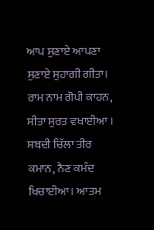ਆਪ ਸੁਣਾਏ ਆਪਣਾ ਸੁਣਾਏ ਸੁਹਾਗੀ ਗੀਤਾ। ਰਾਮ ਨਾਮ ਗੋਪੀ ਕਾਹਨ, ਸੀਤਾ ਸੁਰਤ ਵਖਾਈਆ । ਸ਼ਬਦੀ ਚਿੱਲਾ ਤੀਰ ਕਮਾਨ, ਨੈਣ ਕਮੰਦ ਖਿਚਾਈਆ। ਆਤਮ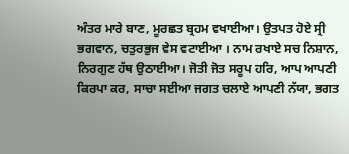ਅੰਤਰ ਮਾਰੇ ਬਾਣ, ਮੂਰਛਤ ਬ੍ਰਹਮ ਵਖਾਈਆ। ਉਤਪਤ ਹੋਏ ਸ੍ਰੀ ਭਗਵਾਨ, ਚਤੁਰਭੁਜ ਵੇਸ ਵਟਾਈਆ । ਨਾਮ ਰਖਾਏ ਸਚ ਨਿਸ਼ਾਨ, ਨਿਰਗੁਣ ਹੱਥ ਉਠਾਈਆ। ਜੋਤੀ ਜੋਤ ਸਰੂਪ ਹਰਿ, ਆਪ ਆਪਣੀ ਕਿਰਪਾ ਕਰ, ਸਾਚਾ ਸਈਆ ਜਗਤ ਚਲਾਏ ਆਪਣੀ ਨੱਯਾ, ਭਗਤ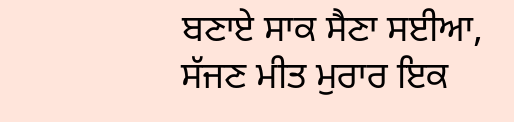ਬਣਾਏ ਸਾਕ ਸੈਣਾ ਸਈਆ, ਸੱਜਣ ਮੀਤ ਮੁਰਾਰ ਇਕ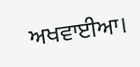ਅਖਵਾਈਆ।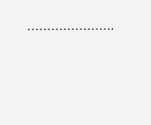………………….